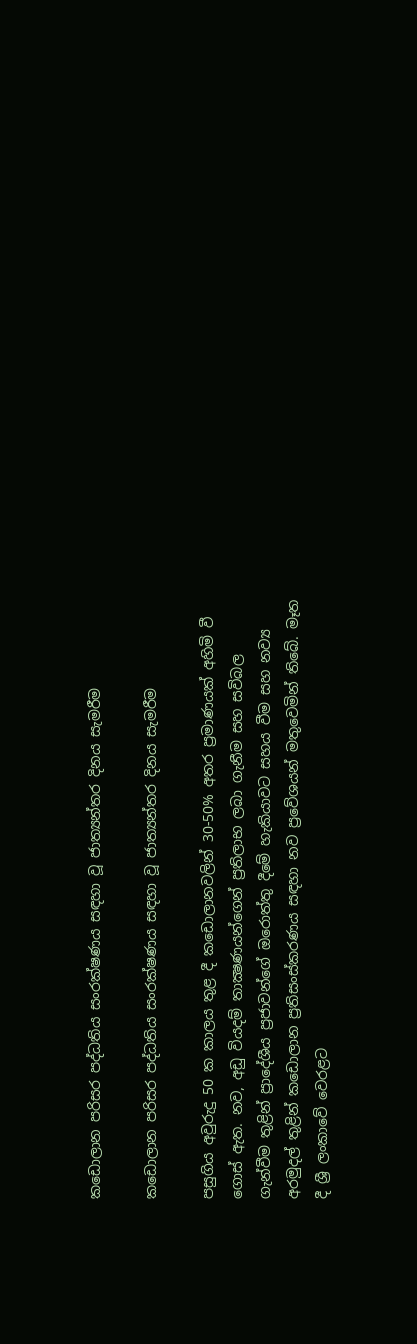කඩොලාන පරිසර පද්ධතිය සංරක්ෂණය සඳහා වූ ජාත්‍යන්තර දිනය සැමරීම

කඩොලාන පරිසර පද්ධතිය සංරක්ෂණය සඳහා වූ ජාත්‍යන්තර දිනය සැමරීම

පසුගිය අවුරුදු 50 ක කාලය තුළ දී කඩොලානවලින් 30-50% අතර ප්‍රමාණයක් අහිමි වී ගොස් ඇත. නව, අඩු වියදම් තාක්‍ෂණයන්ගෙන් ප්‍රතිලාභ ලබා ගැනීම සහ සවිබල ගැන්වීම තුළින් ප්‍රාදේශීය ප්‍රජාවන්ගේ ඔරොත්තු දීමේ හැකියාවට සහය වීම සහ නව්‍ය අරමුදල් තුළින් කඩොලාන ප්‍රතිසංස්කරණය සඳහා නව ප්‍රවේශයන් මතුවෙමින් තිබේ. මෑත දී ශ්‍රී ලංකාවේ වෙරළට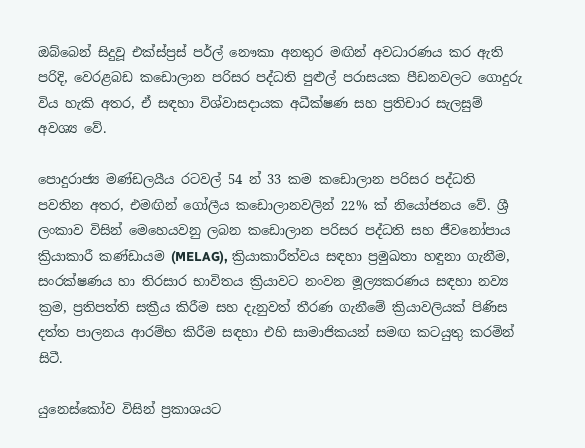ඔබ්බෙන් සිදුවූ එක්ස්ප්‍රස් පර්ල් නෞකා අනතුර මඟින් අවධාරණය කර ඇති පරිදි, වෙරළබඩ කඩොලාන පරිසර පද්ධති පුළුල් පරාසයක පීඩනවලට ගොදුරු විය හැකි අතර, ඒ සඳහා විශ්වාසදායක අධීක්ෂණ සහ ප්‍රතිචාර සැලසුම් අවශ්‍ය වේ.

පොදුරාජ්‍ය මණ්ඩලයීය රටවල් 54 න් 33 කම කඩොලාන පරිසර පද්ධති පවතින අතර, එමඟින් ගෝලීය කඩොලානවලින් 22% ක් නියෝජනය වේ. ශ්‍රී ලංකාව විසින් මෙහෙයවනු ලබන කඩොලාන පරිසර පද්ධති සහ ජීවනෝපාය ක්‍රියාකාරී කණ්ඩායම (MELAG), ක්‍රියාකාරීත්වය සඳහා ප්‍රමුඛතා හඳුනා ගැනීම, සංරක්ෂණය හා තිරසාර භාවිතය ක්‍රියාවට නංවන මූල්‍යකරණය සඳහා නව්‍ය ක්‍රම, ප්‍රතිපත්ති සක්‍රීය කිරීම සහ දැනුවත් තීරණ ගැනීමේ ක්‍රියාවලියක් පිණිස දත්ත පාලනය ආරම්භ කිරීම සඳහා එහි සාමාජිකයන් සමඟ කටයුතු කරමින් සිටී.

යුනෙස්කෝව විසින් ප්‍රකාශයට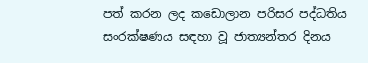පත් කරන ලද කඩොලාන පරිසර පද්ධතිය සංරක්ෂණය සඳහා වූ ජාත්‍යන්තර දිනය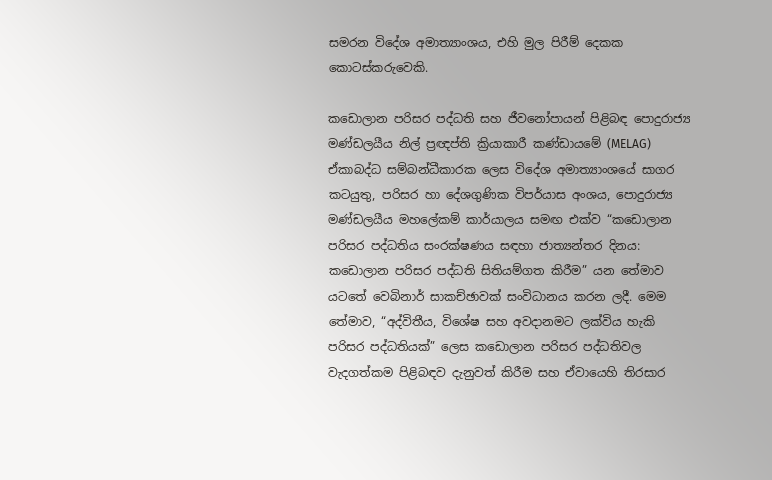සමරන විදේශ අමාත්‍යාංශය, එහි මුල පිරීම් දෙකක කොටස්කරුවෙකි.

කඩොලාන පරිසර පද්ධති සහ ජීවනෝපායන් පිළිබඳ පොදුරාජ්‍ය මණ්ඩලයීය නිල් ප්‍රඥප්ති ක්‍රියාකාරී කණ්ඩායමේ (MELAG) ඒකාබද්ධ සම්බන්ධීකාරක ලෙස විදේශ අමාත්‍යාංශයේ සාගර කටයුතු, පරිසර හා දේශගුණික විපර්යාස අංශය, පොදුරාජ්‍ය මණ්ඩලයීය මහලේකම් කාර්යාලය සමඟ එක්ව “කඩොලාන පරිසර පද්ධතිය සංරක්ෂණය සඳහා ජාත්‍යන්තර දිනය: කඩොලාන පරිසර පද්ධති සිතියම්ගත කිරීම” යන තේමාව යටතේ වෙබිනාර් සාකච්ඡාවක් සංවිධානය කරන ලදී. මෙම තේමාව, “අද්විතීය, විශේෂ සහ අවදානමට ලක්විය හැකි පරිසර පද්ධතියක්” ලෙස කඩොලාන පරිසර පද්ධතිවල වැදගත්කම පිළිබඳව දැනුවත් කිරීම සහ ඒවායෙහි තිරසාර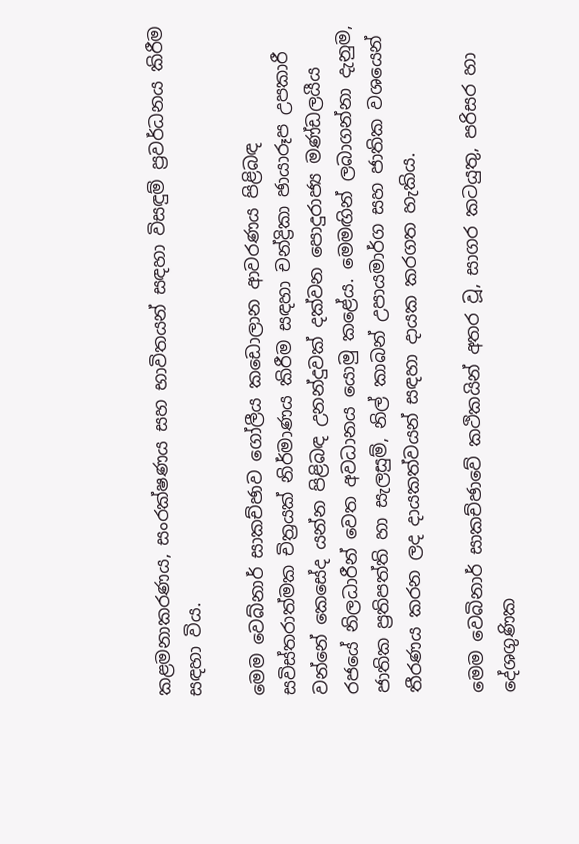කළමනාකරණය, සංරක්ෂණය සහ භාවිතයන් සඳහා විසඳුම් ප්‍රවර්ධනය කිරීම සඳහා විය.

මෙම වෙබ්නාර් සාකච්ඡාව ගෝලීය කඩොලාන ආවරණය පිළිබඳ සවිස්තරාත්මක චිත්‍රයක් නිර්මාණය කිරීම සඳහා චන්ද්‍රිකා ඡායාරූප උපකාරී වන්නේ කෙසේද යන්න පිළිබඳ උනන්දුවක් දක්වන පොදුරාජ්‍ය මණ්ඩලයීය රජයේ නිලධාරීන් වෙත අවධානය යොමු කළේය. මෙමඟින් ලබාගන්නා දැනුම, ජාතික ප්‍රතිපත්ති හා සැලසුම්, නිල් කාබන් උපායමාර්ග සහ ජාතික වශයෙන් තීරණය කරන ලද දායකත්වයන් සඳහා දායක කරගත හැකිය.

මෙම වෙබිනාර් සාකච්ඡාවේ කථිකයින් අතර වූ, සාගර කටයුතු, පරිසර හා දේශගුණික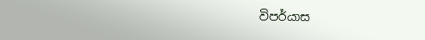විපර්යාස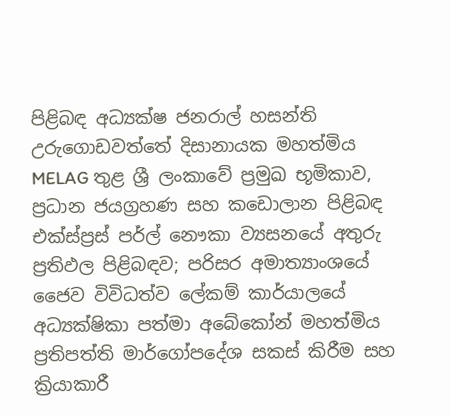පිළිබඳ අධ්‍යක්ෂ ජනරාල් හසන්ති උරුගොඩවත්තේ දිසානායක මහත්මිය MELAG තුළ ශ්‍රී ලංකාවේ ප්‍රමුඛ භූමිකාව, ප්‍රධාන ජයග්‍රහණ සහ කඩොලාන පිළිබඳ එක්ස්ප්‍රස් පර්ල් නෞකා ව්‍යසනයේ අතුරු ප්‍රතිඵල පිළිබඳව; පරිසර අමාත්‍යාංශයේ ජෛව විවිධත්ව ලේකම් කාර්යාලයේ අධ්‍යක්ෂිකා පත්මා අබේකෝන් මහත්මිය ප්‍රතිපත්ති මාර්ගෝපදේශ සකස් කිරීම සහ ක්‍රියාකාරී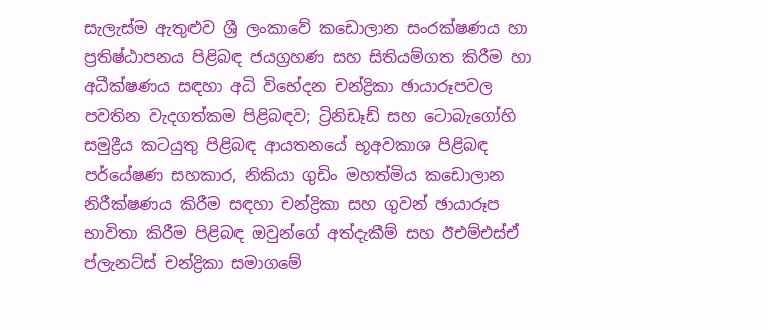සැලැස්ම ඇතුළුව ශ්‍රී ලංකාවේ කඩොලාන සංරක්ෂණය හා ප්‍රතිෂ්ඨාපනය පිළිබඳ ජයග්‍රහණ සහ සිතියම්ගත කිරීම හා අධීක්ෂණය සඳහා අධි විභේදන චන්ද්‍රිකා ඡායාරූපවල පවතින වැදගත්කම පිළිබඳව; ට්‍රිනිඩෑඩ් සහ ටොබැගෝහි සමුද්‍රීය කටයුතු පිළිබඳ ආයතනයේ භූඅවකාශ පිළිබඳ පර්යේෂණ සහකාර, නිකියා ගුඩිං මහත්මිය කඩොලාන නිරීක්ෂණය කිරීම සඳහා චන්ද්‍රිකා සහ ගුවන් ඡායාරූප භාවිතා කිරීම පිළිබඳ ඔවුන්ගේ අත්දැකීම් සහ ඊඑම්එස්ඒ ප්ලැනට්ස් චන්ද්‍රිකා සමාගමේ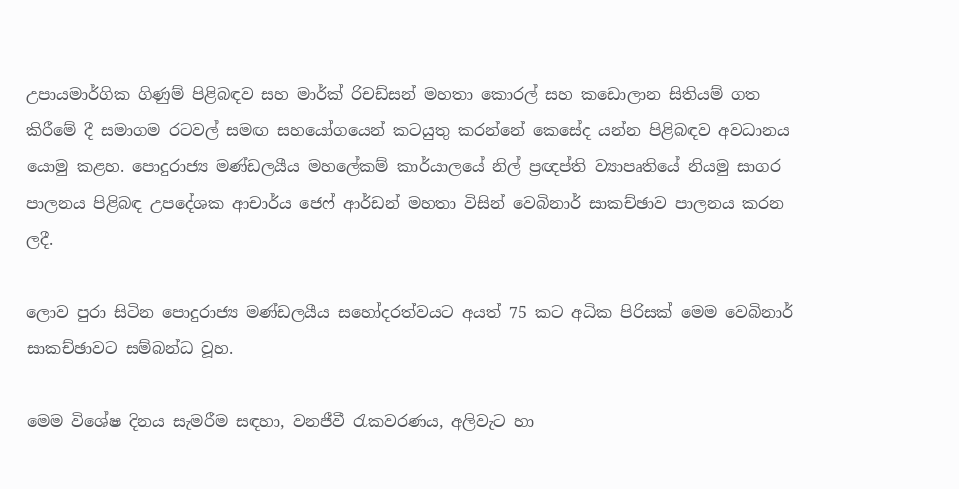උපායමාර්ගික ගිණුම් පිළිබඳව සහ මාර්ක් රිචඩ්සන් මහතා කොරල් සහ කඩොලාන සිතියම් ගත කිරීමේ දී සමාගම රටවල් සමඟ සහයෝගයෙන් කටයුතු කරන්නේ කෙසේද යන්න පිළිබඳව අවධානය යොමු කළහ. පොදුරාජ්‍ය මණ්ඩලයීය මහලේකම් කාර්යාලයේ නිල් ප්‍රඥප්ති ව්‍යාපෘතියේ නියමු සාගර පාලනය පිළිබඳ උපදේශක ආචාර්ය ජෙෆ් ආර්ඩන් මහතා විසින් වෙබිනාර් සාකච්ඡාව පාලනය කරන ලදී.

ලොව පුරා සිටින පොදුරාජ්‍ය මණ්ඩලයීය සහෝදරත්වයට අයත් 75 කට අධික පිරිසක් මෙම වෙබිනාර් සාකච්ඡාවට සම්බන්ධ වූහ.

මෙම විශේෂ දිනය සැමරීම සඳහා, වනජීවී රැකවරණය, අලිවැට හා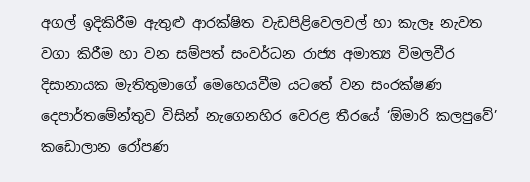අගල් ඉදිකිරීම ඇතුළු ආරක්ෂිත වැඩපිළිවෙලවල් හා කැලෑ නැවත වගා කිරීම හා වන සම්පත් සංවර්ධන රාජ්‍ය අමාත්‍ය විමලවීර දිසානායක මැතිතුමාගේ මෙහෙයවීම යටතේ වන සංරක්ෂණ දෙපාර්තමේන්තුව විසින් නැගෙනහිර වෙරළ තීරයේ ‘ඕමාරි කලපුවේ’ කඩොලාන රෝපණ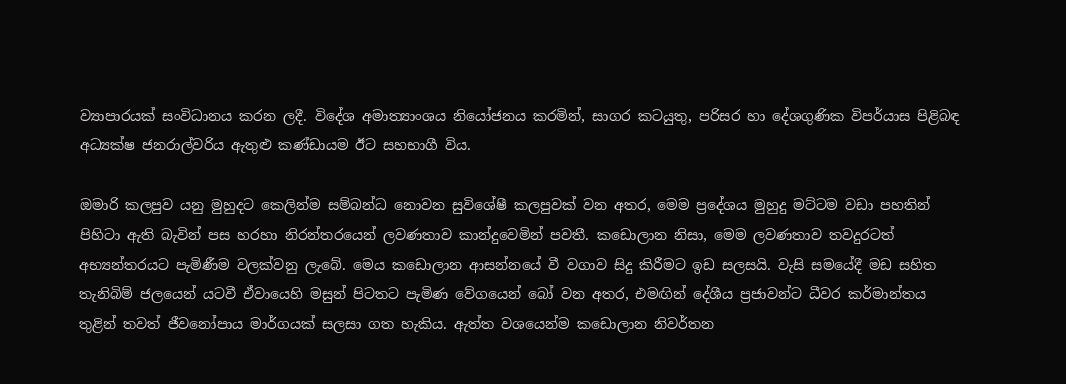ව්‍යාපාරයක් සංවිධානය කරන ලදී. විදේශ අමාත්‍යාංශය නියෝජනය කරමින්, සාගර කටයුතු, පරිසර හා දේශගුණික විපර්යාස පිළිබඳ අධ්‍යක්ෂ ජනරාල්වරිය ඇතුළු කණ්ඩායම ඊට සහභාගී විය.

ඔමාරි කලපුව යනු මුහුදට කෙලින්ම සම්බන්ධ නොවන සුවිශේෂී කලපුවක් වන අතර, මෙම ප්‍රදේශය මුහුදු මට්ටම වඩා පහතින් පිහිටා ඇති බැවින් පස හරහා නිරන්තරයෙන් ලවණතාව කාන්දුවෙමින් පවතී. කඩොලාන නිසා, මෙම ලවණතාව තවදුරටත් අභ්‍යන්තරයට පැමිණීම වලක්වනු ලැබේ. මෙය කඩොලාන ආසන්නයේ වී වගාව සිදු කිරීමට ඉඩ සලසයි. වැසි සමයේදී මඩ සහිත තැනිබිම් ජලයෙන් යටවී ඒවායෙහි මසුන් පිටතට පැමිණ වේගයෙන් බෝ වන අතර, එමඟින් දේශීය ප්‍රජාවන්ට ධීවර කර්මාන්තය තුළින් තවත් ජීවනෝපාය මාර්ගයක් සලසා ගත හැකිය. ඇත්ත වශයෙන්ම කඩොලාන නිවර්තන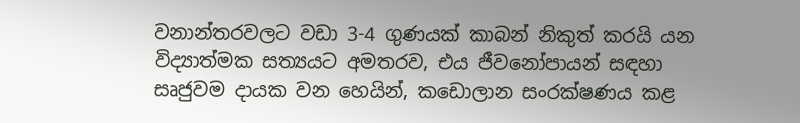වනාන්තරවලට වඩා 3-4 ගුණයක් කාබන් නිකුත් කරයි යන විද්‍යාත්මක සත්‍යයට අමතරව, එය ජීවනෝපායන් සඳහා සෘජුවම දායක වන හෙයින්, කඩොලාන සංරක්ෂණය කළ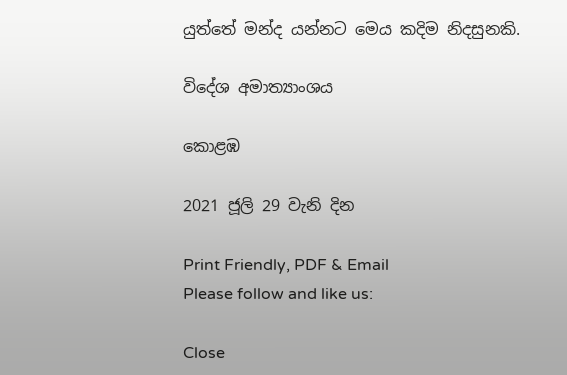යුත්තේ මන්ද යන්නට මෙය කදිම නිදසුනකි.

විදේශ අමාත්‍යාංශය

කොළඹ

2021 ජූලි 29 වැනි දින

Print Friendly, PDF & Email
Please follow and like us:

Close